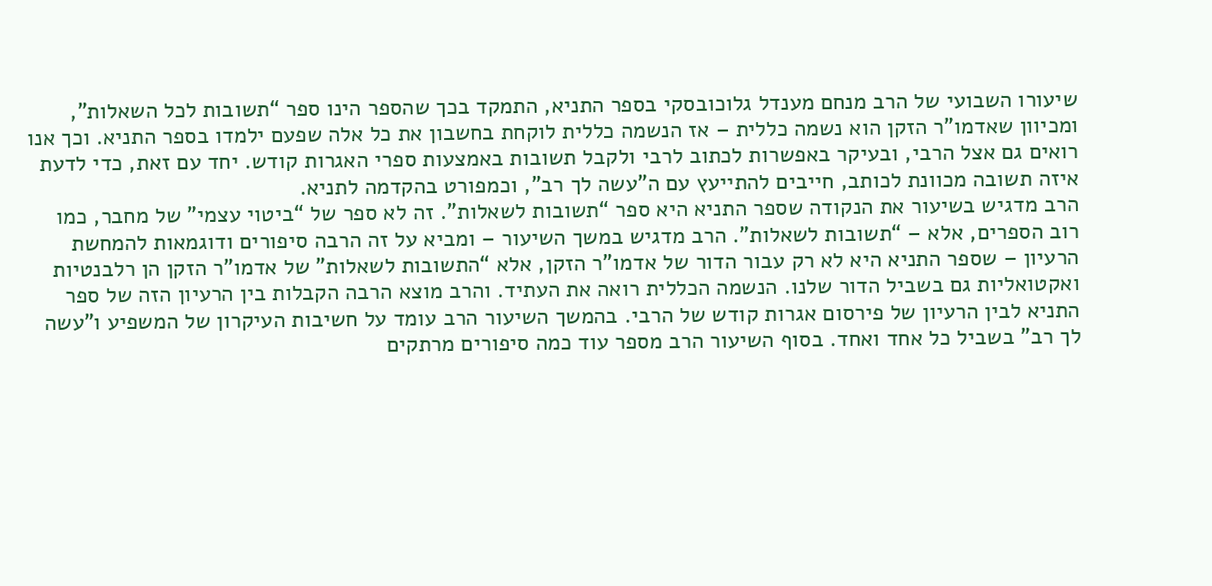שיעורו השבועי של הרב מנחם מענדל גלוכובסקי בספר התניא, התמקד בכך שהספר הינו ספר “תשובות לכל השאלות”, ומכיוון שאדמו”ר הזקן הוא נשמה כללית – אז הנשמה כללית לוקחת בחשבון את כל אלה שפעם ילמדו בספר התניא. וכך אנו רואים גם אצל הרבי, ובעיקר באפשרות לכתוב לרבי ולקבל תשובות באמצעות ספרי האגרות קודש. יחד עם זאת, כדי לדעת איזה תשובה מכוונת לכותב, חייבים להתייעץ עם ה”עשה לך רב”, וכמפורט בהקדמה לתניא.
הרב מדגיש בשיעור את הנקודה שספר התניא היא ספר “תשובות לשאלות”. זה לא ספר של “ביטוי עצמי” של מחבר, כמו רוב הספרים, אלא – “תשובות לשאלות”. הרב מדגיש במשך השיעור – ומביא על זה הרבה סיפורים ודוגמאות להמחשת הרעיון – שספר התניא היא לא רק עבור הדור של אדמו”ר הזקן, אלא “התשובות לשאלות” של אדמו”ר הזקן הן רלבנטיות ואקטואליות גם בשביל הדור שלנו. הנשמה הכללית רואה את העתיד. והרב מוצא הרבה הקבלות בין הרעיון הזה של ספר התניא לבין הרעיון של פירסום אגרות קודש של הרבי. בהמשך השיעור הרב עומד על חשיבות העיקרון של המשפיע ו”עשה לך רב” בשביל כל אחד ואחד. בסוף השיעור הרב מספר עוד כמה סיפורים מרתקים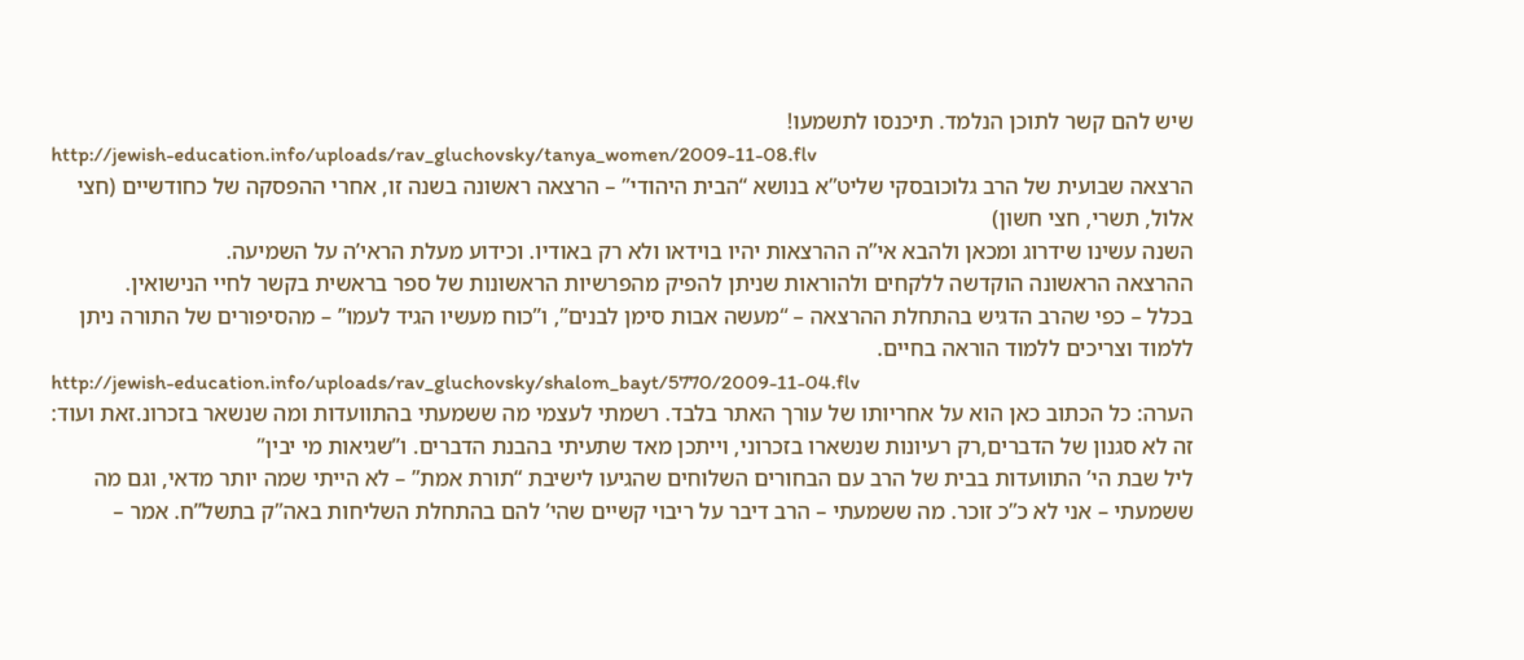שיש להם קשר לתוכן הנלמד. תיכנסו לתשמעו!
http://jewish-education.info/uploads/rav_gluchovsky/tanya_women/2009-11-08.flv
הרצאה שבועית של הרב גלוכובסקי שליט”א בנושא “הבית היהודי” – הרצאה ראשונה בשנה זו, אחרי ההפסקה של כחודשיים (חצי אלול, תשרי, חצי חשון)
השנה עשינו שידרוג ומכאן ולהבא אי”ה ההרצאות יהיו בוידאו ולא רק באודיו. וכידוע מעלת הראי’ה על השמיעה.
ההרצאה הראשונה הוקדשה ללקחים ולהוראות שניתן להפיק מהפרשיות הראשונות של ספר בראשית בקשר לחיי הנישואין.
בכלל – כפי שהרב הדגיש בהתחלת ההרצאה – “מעשה אבות סימן לבנים”, ו”כוח מעשיו הגיד לעמו” – מהסיפורים של התורה ניתן ללמוד וצריכים ללמוד הוראה בחיים.
http://jewish-education.info/uploads/rav_gluchovsky/shalom_bayt/5770/2009-11-04.flv
הערה: כל הכתוב כאן הוא על אחריותו של עורך האתר בלבד. רשמתי לעצמי מה ששמעתי בהתוועדות ומה שנשאר בזכרונ.זאת ועוד: זה לא סגנון של הדברים,רק רעיונות שנשארו בזכרוני, וייתכן מאד שתעיתי בהבנת הדברים. ו”שגיאות מי יבין”
ליל שבת הי’ התוועדות בבית של הרב עם הבחורים השלוחים שהגיעו לישיבת “תורת אמת” – לא הייתי שמה יותר מדאי, וגם מה ששמעתי – אני לא כ”כ זוכר. מה ששמעתי – הרב דיבר על ריבוי קשיים שהי’ להם בהתחלת השליחות באה”ק בתשל”ח. אמר –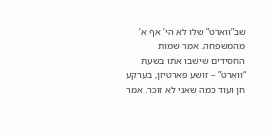שב”ווארט” שלו לא הי’ אף א’ מהמשפחה. אמר שמות החסידים שישבו אתו בשעת “ווארט” – זושע פארטיזן, בערקע חן ועוד כמה שאני לא זוכר. אמר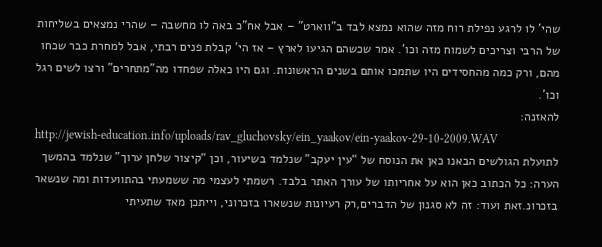שהי’ לו לרגע נפילת רוח מזה שהוא נמצא לבד ב”ווארט” – אבל אח”כ באה לו מחשבה – שהרי נמצאים בשליחות של הרבי וצריכים לשמוח מזה וכו’. אמר שכשהם הגיעו לארץ – אז הי’ קבלת פנים רבתי, אבל למחרת כבר שכחו מהם, ורק כמה מהחסידים היו שתמכו אותם בשנים הראשונות. וגם היו כאלה שפחדו מה”מתחרים” ורצו לשים רגל וכו’.
להאזנה:
http://jewish-education.info/uploads/rav_gluchovsky/ein_yaakov/ein-yaakov-29-10-2009.WAV
לתועלת הגולשים הבאנו כאן את הנוסח של “עין יעקב” שנלמד בשיעור, וכן “קיצור שלחן ערוך” שנלמד בהמשך
הערה: כל הכתוב כאן הוא על אחריותו של עורך האתר בלבד. רשמתי לעצמי מה ששמעתי בהתוועדות ומה שנשאר בזכרונ.זאת ועוד: זה לא סגנון של הדברים,רק רעיונות שנשארו בזכרוני, וייתכן מאד שתעיתי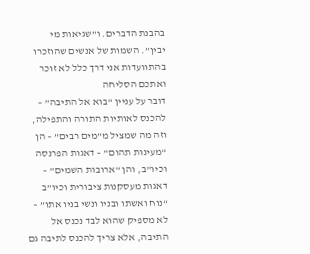בהבנת הדברים. ו”שגיאות מי יבין”. השמות של אנשים שהוזכרו בהתוועדות אני דרך כלל לא זוכר ואתכם הסליחה
דובר על עניין “בוא אל התיבה” – להכנס לאותיות התורה והתפילה, וזה מה שמציל מ”מים רבים” – הן “מעינות תהום” – דאגות הפרנסה וכיו”ב, והן “ארובות השמים” – דאגות מעסקנות ציבורית וכיו”ב
“נוח ואשתו ובניו ונשי בניו אתו” – לא מספיק שהוא לבד נכנס אל התיבה, אלא צריך להכנס לתיבה גם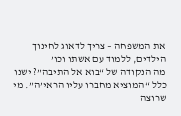את המשפחה – צריך לדאוג לחינוך הילדים, ללמוד עם אשתו וכו’
מה הנקודה של “בוא אל התיבה”? ישנו כלל “המוציא מחברו עליו הראי’ה”. מי שרוצה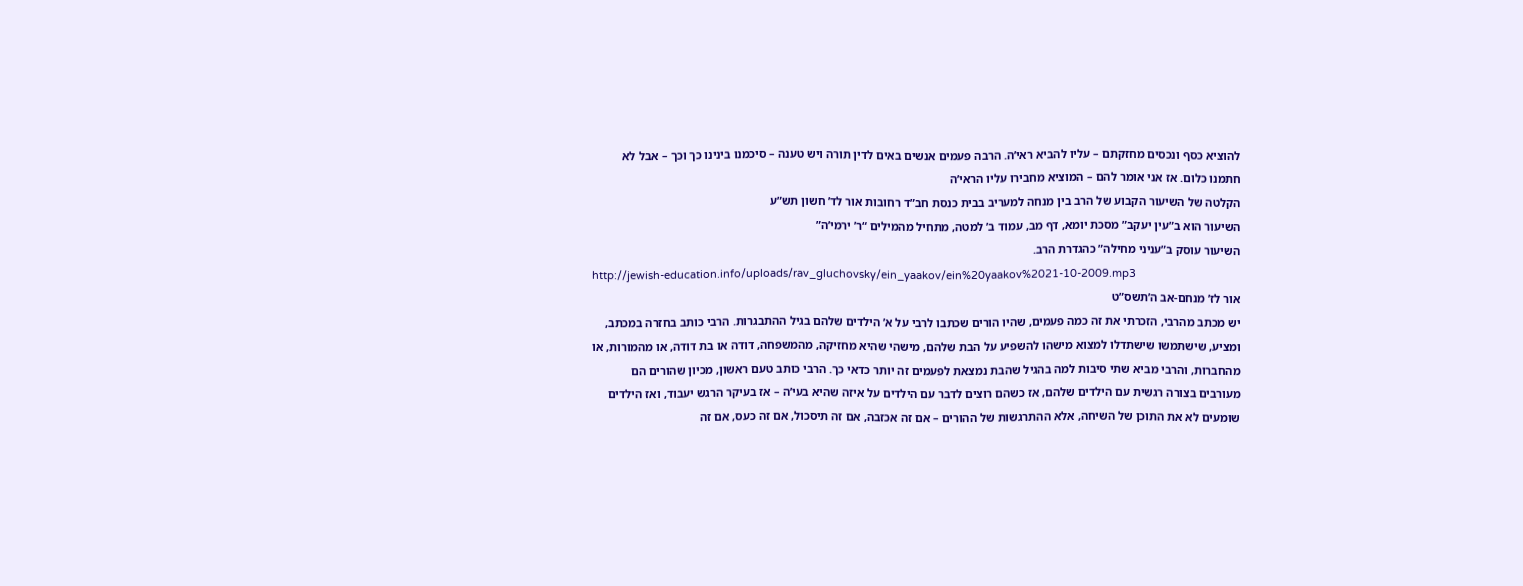להוציא כסף ונכסים מחזקתם – עליו להביא ראי’ה. הרבה פעמים אנשים באים לדין תורה ויש טענה – סיכמנו בינינו כך וכך – אבל לא חתמנו כלום. אז אני אומר להם – המוציא מחבירו עליו הראי’ה
הקלטה של השיעור הקבוע של הרב בין מנחה למעריב בבית כנסת חב”ד רחובות אור לד’ חשון תש”ע
השיעור הוא ב”עין יעקב” מסכת יומא, דף מב, עמוד ב’ למטה, מתחיל מהמילים “ר’ ירמי’ה”
השיעור עוסק ב”עניני מחילה” כהגדרת הרב.
http://jewish-education.info/uploads/rav_gluchovsky/ein_yaakov/ein%20yaakov%2021-10-2009.mp3
אור לז’ מנחם-אב ה’תשס”ט
יש מכתב מהרבי, הזכרתי את זה כמה פעמים, שהיו הורים שכתבו לרבי על א’ הילדים שלהם בגיל ההתבגרות. הרבי כותב בחזרה במכתב, ומציע, שישתמשו שישתדלו למצוא מישהו להשפיע על הבת שלהם, מישהי שהיא מחזיקה, מהמשפחה, דודה או בת דודה, או מהמורות, או מהחברות, והרבי מביא שתי סיבות למה בהגיל שהבת נמצאת לפעמים זה יותר כדאי כך. הרבי כותב טעם ראשון, מכיון שהורים הם מעורבים בצורה רגשית עם הילדים שלהם, אז כשהם רוצים לדבר עם הילדים על איזה שהיא בעי’ה – אז בעיקר הרגש יעבוד, ואז הילדים שומעים לא את התוכן של השיחה, אלא ההתרגשות של ההורים – אם זה אכזבה, אם זה תיסכול, אם זה כעס, אם זה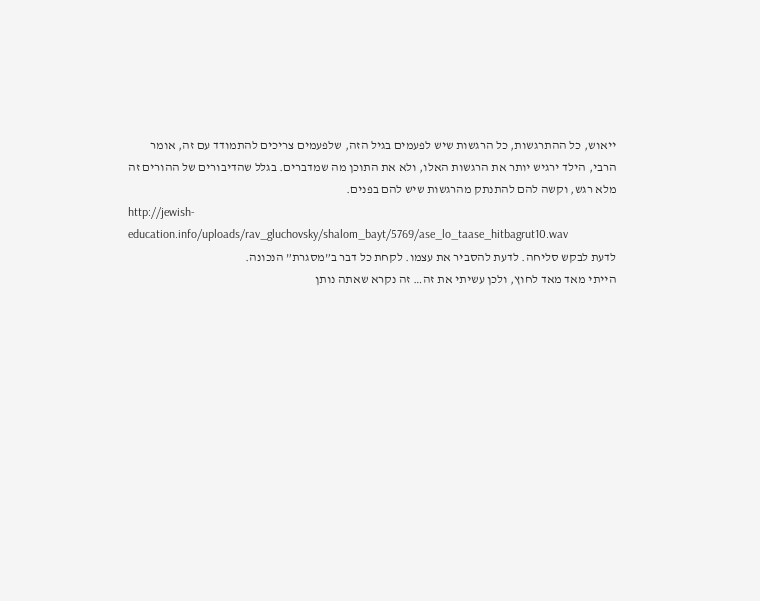ייאוש, כל ההתרגשות, כל הרגשות שיש לפעמים בגיל הזה, שלפעמים צריכים להתמודד עם זה, אומר הרבי, הילד ירגיש יותר את הרגשות האלו, ולא את התוכן מה שמדברים. בגלל שהדיבורים של ההורים זה מלא רגש, וקשה להם להתנתק מהרגשות שיש להם בפנים.
http://jewish-education.info/uploads/rav_gluchovsky/shalom_bayt/5769/ase_lo_taase_hitbagrut10.wav
לדעת לבקש סליחה. לדעת להסביר את עצמו. לקחת כל דבר ב”מסגרת” הנכונה.
הייתי מאד מאד לחוץ, ולכן עשיתי את זה… זה נקרא שאתה נותן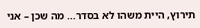תירוץ, היית משהו לא בסדר… מה שכן – אני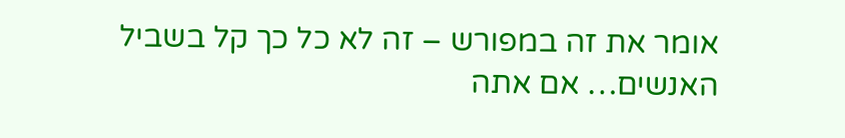אומר את זה במפורש – זה לא כל כך קל בשביל האנשים… אם אתה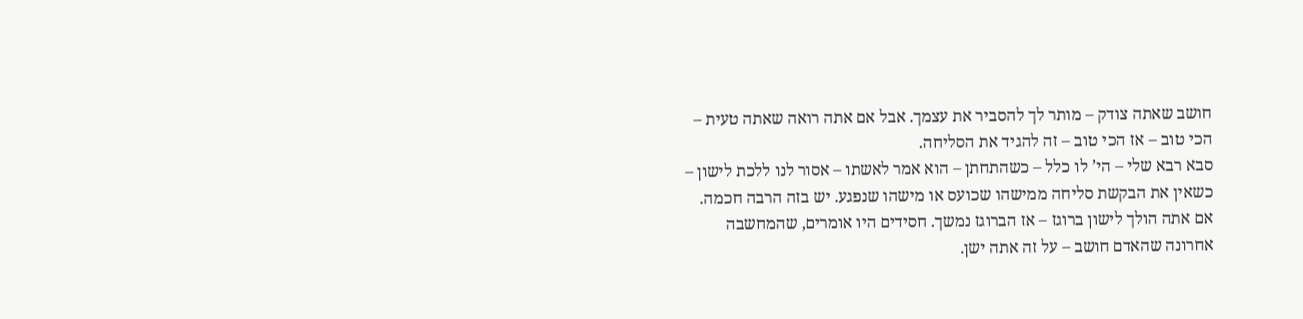חושב שאתה צודק – מותר לך להסביר את עצמך. אבל אם אתה רואה שאתה טעית – הכי טוב – אז הכי טוב – זה להגיד את הסליחה.
סבא רבא שלי – הי’ לו כלל – כשהתחתן – הוא אמר לאשתו – אסור לנו ללכת לישון – כשאין את הבקשת סליחה ממישהו שכועס או מישהו שנפגע. יש בזה הרבה חכמה. אם אתה הולך לישון ברוגז – אז הברוגז נמשך. חסידים היו אומרים, שהמחשבה אחרונה שהאדם חושב – על זה אתה ישן.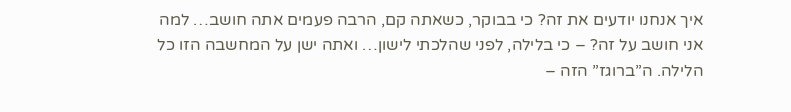איך אנחנו יודעים את זה? כי בבוקר, כשאתה קם, הרבה פעמים אתה חושב… למה אני חושב על זה? – כי בלילה, לפני שהלכתי לישון… ואתה ישן על המחשבה הזו כל הלילה. ה”ברוגז” הזה –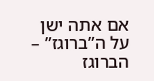אם אתה ישן על ה”ברוגז” – הברוגז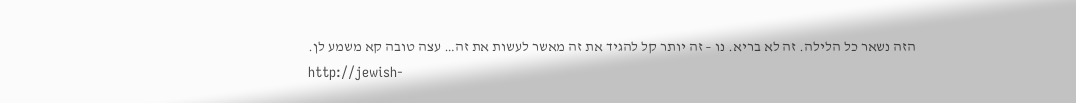הזה נשאר כל הלילה. זה לא בריא. נו – זה יותר קל להגיד את זה מאשר לעשות את זה… עצה טובה קא משמע לן.
http://jewish-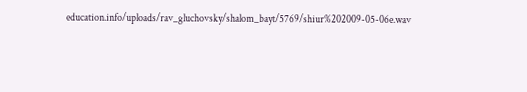education.info/uploads/rav_gluchovsky/shalom_bayt/5769/shiur%202009-05-06e.wav